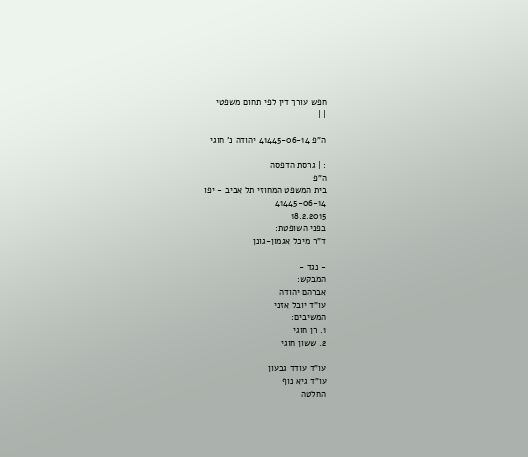חפש עורך דין לפי תחום משפטי
| |

ה"פ 41445-06-14 יהודה נ' חוגי

: | גרסת הדפסה
ה"פ
בית המשפט המחוזי תל אביב - יפו
41445-06-14
18.2.2015
בפני השופטת:
ד"ר מיכל אגמון-גונן

- נגד -
המבקש:
אברהם יהודה
עו"ד יובל אזני
המשיבים:
1. רן חוגי
2. ששון חוגי

עו"ד עודד גבעון
עו"ד גיא נוף
החלטה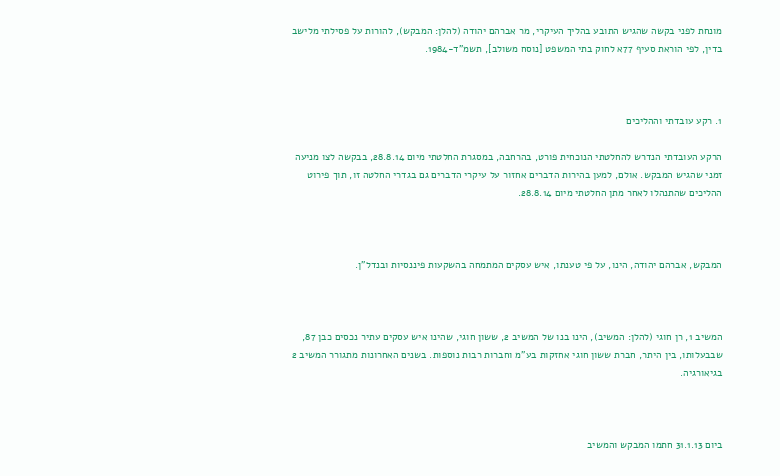מונחת לפני בקשה שהגיש התובע בהליך העיקרי, מר אברהם יהודה (להלן: המבקש), להורות על פסילתי מלישב בדין, לפי הוראת סעיף 77א לחוק בתי המשפט [נוסח משולב], תשמ"ד-1984.



1. רקע עובדתי וההליכים

הרקע העובדתי הנדרש להחלטתי הנוכחית פורט, בהרחבה, במסגרת החלטתי מיום 28.8.14, בבקשה לצו מניעה זמני שהגיש המבקש. אולם, למען בהירות הדברים אחזור על עיקרי הדברים גם בגדרי החלטה זו, תוך פירוט ההליכים שהתנהלו לאחר מתן החלטתי מיום 28.8.14.



המבקש, אברהם יהודה, הינו, על פי טענתו, איש עסקים המתמחה בהשקעות פיננסיות ובנדל"ן.



המשיב 1, רן חוגי (להלן: המשיב), הינו בנו של המשיב 2, ששון חוגי, שהינו איש עסקים עתיר נכסים כבן 87, שבבעלותו, בין היתר, חברת ששון חוגי אחזקות בע"מ וחברות רבות נוספות. בשנים האחרונות מתגורר המשיב 2 בגיאורגיה.



ביום 31.1.13 חתמו המבקש והמשיב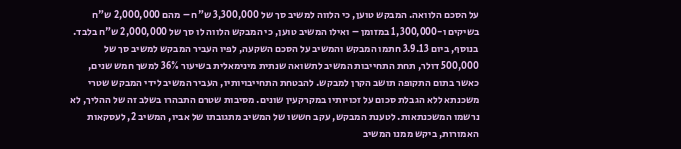על הסכם הלוואה. המבקש טוען, כי הלווה למשיב סך של 3,300,000 ש"ח – מהם 2,000,000 ש"ח בשיקים ו-1,300,000 במזומן – ואילו המשיב טוען, כי המבקש הלווה לו סך של 2,000,000 ש"ח בלבד. בנוסף, ביום 3.9.13 חתמו המבקש והמשיב על הסכם השקעה, לפיו העביר המבקש למשיב סך של 500,000 דולר, תחת התחייבות המשיב לתשואה שנתית מינימאלית בשיעור 36% למשך חמש שנים, כאשר בתום התקופה תושב הקרן למבקש. להבטחת התחייבויותיו, העביר המשיב לידי המבקש שטרי משכנתא ללא הגבלת סכום על זכויותיו במקרקעין שונים. מסיבות שטרם התבהרו בשלב זה של ההליך, לא נרשמו המשכנתאות. לטענת המבקש, עקב חששו של המשיב מתגובתו של אביו, המשיב 2, לעסקאות האמורות, ביקש ממנו המשיב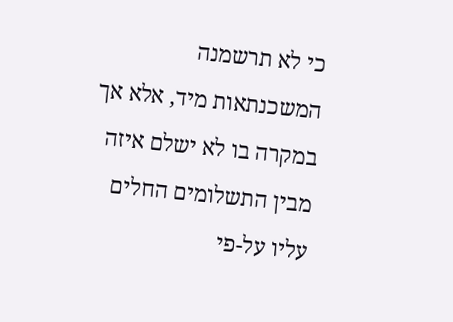כי לא תרשמנה המשכנתאות מיד, אלא אך במקרה בו לא ישלם איזה מבין התשלומים החלים עליו על-פי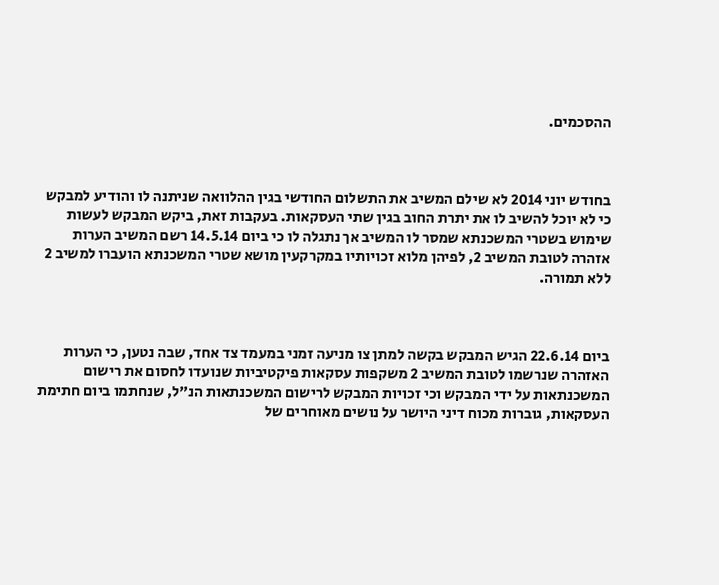ההסכמים.



בחודש יוני 2014 לא שילם המשיב את התשלום החודשי בגין ההלוואה שניתנה לו והודיע למבקש כי לא יוכל להשיב לו את יתרת החוב בגין שתי העסקאות. בעקבות זאת, ביקש המבקש לעשות שימוש בשטרי המשכנתא שמסר לו המשיב אך נתגלה לו כי ביום 14.5.14 רשם המשיב הערות אזהרה לטובת המשיב 2, לפיהן מלוא זכויותיו במקרקעין מושא שטרי המשכנתא הועברו למשיב 2 ללא תמורה.



ביום 22.6.14 הגיש המבקש בקשה למתן צו מניעה זמני במעמד צד אחד, שבה נטען, כי הערות האזהרה שנרשמו לטובת המשיב 2 משקפות עסקאות פיקטיביות שנועדו לחסום את רישום המשכנתאות על ידי המבקש וכי זכויות המבקש לרישום המשכנתאות הנ"ל, שנחתמו ביום חתימת העסקאות, גוברות מכוח דיני היושר על נושים מאוחרים של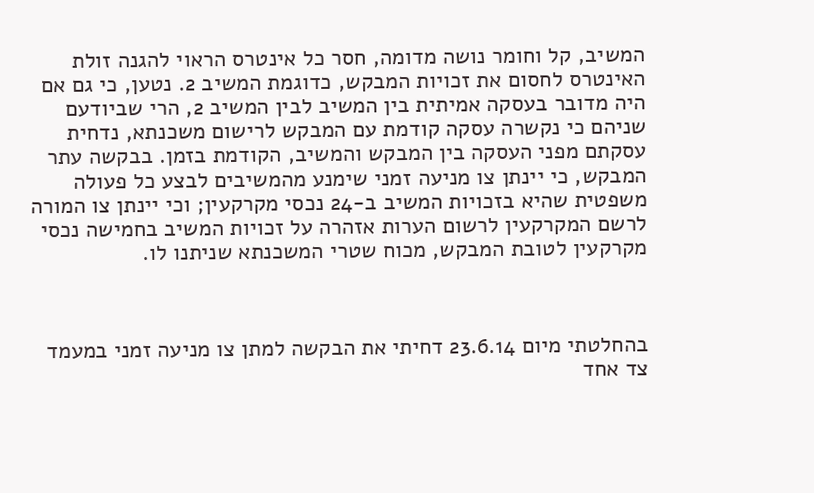המשיב, קל וחומר נושה מדומה, חסר כל אינטרס הראוי להגנה זולת האינטרס לחסום את זכויות המבקש, כדוגמת המשיב 2. נטען, כי גם אם היה מדובר בעסקה אמיתית בין המשיב לבין המשיב 2, הרי שביודעם שניהם כי נקשרה עסקה קודמת עם המבקש לרישום משכנתא, נדחית עסקתם מפני העסקה בין המבקש והמשיב, הקודמת בזמן. בבקשה עתר המבקש, כי יינתן צו מניעה זמני שימנע מהמשיבים לבצע כל פעולה משפטית שהיא בזכויות המשיב ב-24 נכסי מקרקעין; וכי יינתן צו המורה לרשם המקרקעין לרשום הערות אזהרה על זכויות המשיב בחמישה נכסי מקרקעין לטובת המבקש, מכוח שטרי המשכנתא שניתנו לו.



בהחלטתי מיום 23.6.14 דחיתי את הבקשה למתן צו מניעה זמני במעמד צד אחד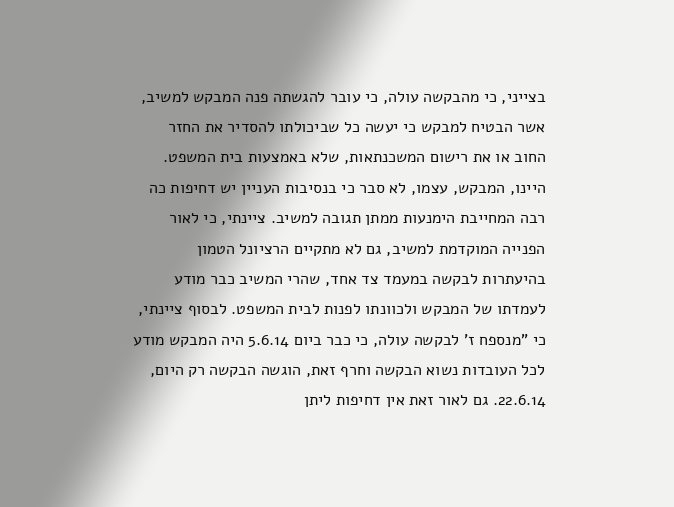בצייני, כי מהבקשה עולה, כי עובר להגשתה פנה המבקש למשיב, אשר הבטיח למבקש כי יעשה כל שביכולתו להסדיר את החזר החוב או את רישום המשכנתאות, שלא באמצעות בית המשפט. היינו, המבקש, עצמו, לא סבר כי בנסיבות העניין יש דחיפות כה רבה המחייבת הימנעות ממתן תגובה למשיב. ציינתי, כי לאור הפנייה המוקדמת למשיב, גם לא מתקיים הרציונל הטמון בהיעתרות לבקשה במעמד צד אחד, שהרי המשיב כבר מודע לעמדתו של המבקש ולכוונתו לפנות לבית המשפט. לבסוף ציינתי, כי "מנספח ז' לבקשה עולה, כי כבר ביום 5.6.14 היה המבקש מודע לכל העובדות נשוא הבקשה וחרף זאת, הוגשה הבקשה רק היום, 22.6.14. גם לאור זאת אין דחיפות ליתן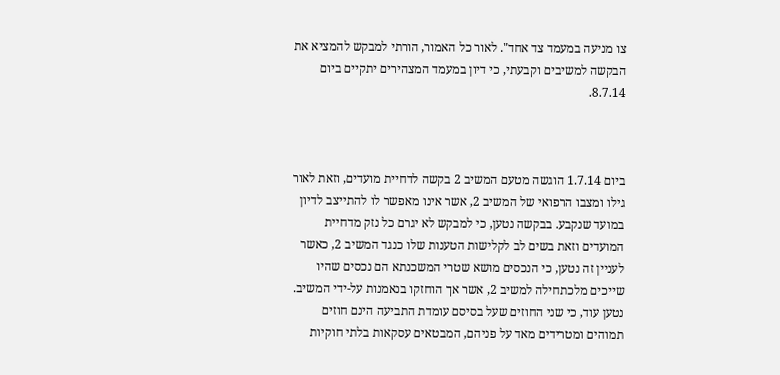צו מניעה במעמד צד אחד". לאור כל האמור, הורתי למבקש להמציא את הבקשה למשיבים וקבעתי, כי דיון במעמד המצהירים יתקיים ביום 8.7.14.



ביום 1.7.14 הוגשה מטעם המשיב 2 בקשה לדחיית מועדים, וזאת לאור גילו ומצבו הרפואי של המשיב 2, אשר אינו מאפשר לו להתייצב לדיון במועד שנקבע. בבקשה נטען, כי למבקש לא יגרם כל נזק מדחיית המועדים וזאת בשים לב לקלישות הטענות שלו כנגד המשיב 2, כאשר לעניין זה נטען, כי הנכסים מושא שטרי המשכנתא הם נכסים שהיו שייכים מלכתחילה למשיב 2, אשר אך הוחזקו בנאמנות על-ידי המשיב. נטען עוד, כי שני החוזים שעל בסיסם עומדת התביעה הינם חוזים תמוהים ומטרידים מאד על פניהם, המבטאים עסקאות בלתי חוקיות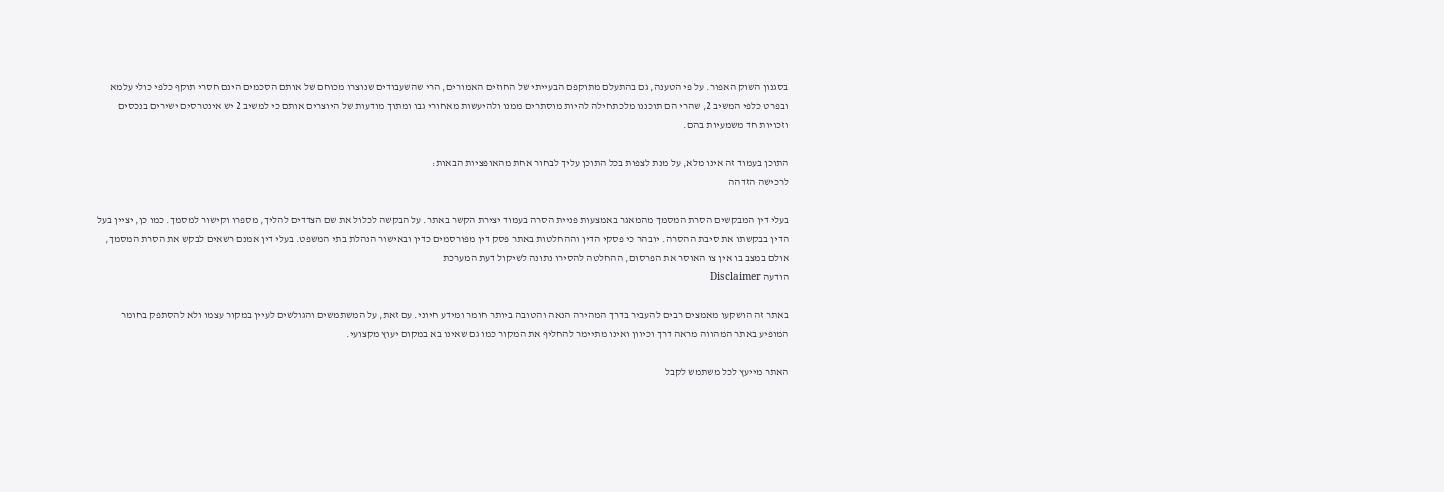בסגנון השוק האפור. על פי הטענה, גם בהתעלם מתוקפם הבעייתי של החוזים האמורים, הרי שהשעבודים שנוצרו מכוחם של אותם הסכמים הינם חסרי תוקף כלפי כולי עלמא ובפרט כלפי המשיב 2, שהרי הם תוכננו מלכתחילה להיות מוסתרים ממנו ולהיעשות מאחורי גבו ומתוך מודעות של היוצרים אותם כי למשיב 2 יש אינטרסים ישירים בנכסים וזכויות חד משמעיות בהם.

התוכן בעמוד זה אינו מלא, על מנת לצפות בכל התוכן עליך לבחור אחת מהאופציות הבאות:
לרכישה הזדהה

בעלי דין המבקשים הסרת המסמך מהמאגר באמצעות פניית הסרה בעמוד יצירת הקשר באתר. על הבקשה לכלול את שם הצדדים להליך, מספרו וקישור למסמך. כמו כן, יציין בעל הדין בבקשתו את סיבת ההסרה. יובהר כי פסקי הדין וההחלטות באתר פסק דין מפורסמים כדין ובאישור הנהלת בתי המשפט. בעלי דין אמנם רשאים לבקש את הסרת המסמך, אולם במצב בו אין צו האוסר את הפרסום, ההחלטה להסירו נתונה לשיקול דעת המערכת
הודעה Disclaimer

באתר זה הושקעו מאמצים רבים להעביר בדרך המהירה הנאה והטובה ביותר חומר ומידע חיוני. עם זאת, על המשתמשים והגולשים לעיין במקור עצמו ולא להסתפק בחומר המופיע באתר המהווה מראה דרך וכיוון ואינו מתיימר להחליף את המקור כמו גם שאינו בא במקום יעוץ מקצועי.

האתר מייעץ לכל משתמש לקבל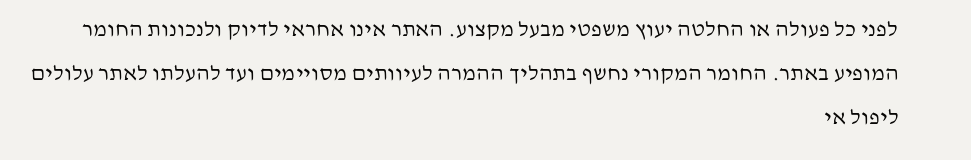לפני כל פעולה או החלטה יעוץ משפטי מבעל מקצוע. האתר אינו אחראי לדיוק ולנכונות החומר המופיע באתר. החומר המקורי נחשף בתהליך ההמרה לעיוותים מסויימים ועד להעלתו לאתר עלולים ליפול אי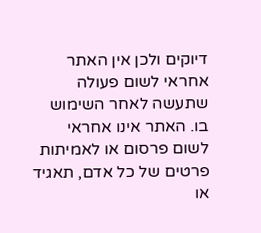דיוקים ולכן אין האתר אחראי לשום פעולה שתעשה לאחר השימוש בו. האתר אינו אחראי לשום פרסום או לאמיתות פרטים של כל אדם, תאגיד או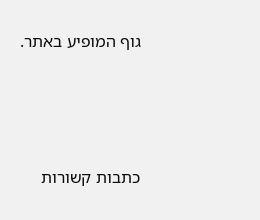גוף המופיע באתר.




כתבות קשורות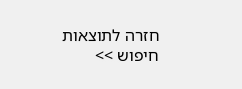חזרה לתוצאות חיפוש >>